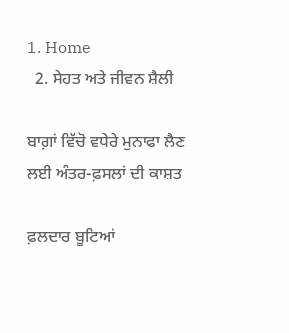1. Home
  2. ਸੇਹਤ ਅਤੇ ਜੀਵਨ ਸ਼ੈਲੀ

ਬਾਗ਼ਾਂ ਵਿੱਚੋ ਵਧੇਰੇ ਮੁਨਾਫਾ ਲੈਣ ਲਈ ਅੰਤਰ-ਫ਼ਸਲਾਂ ਦੀ ਕਾਸ਼ਤ

ਫ਼ਲਦਾਰ ਬੂਟਿਆਂ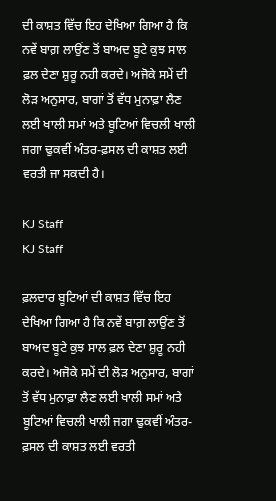ਦੀ ਕਾਸ਼ਤ ਵਿੱਚ ਇਹ ਦੇਖਿਆ ਗਿਆ ਹੈ ਕਿ ਨਵੇਂ ਬਾਗ਼ ਲਾਉਂਣ ਤੋਂ ਬਾਅਦ ਬੂਟੇ ਕੁਝ ਸਾਲ ਫ਼ਲ ਦੇਣਾ ਸ਼ੁਰੂ ਨਹੀ ਕਰਦੇ। ਅਜੋਕੇ ਸਮੇਂ ਦੀ ਲੋੜ ਅਨੁਸਾਰ, ਬਾਗਾਂ ਤੋਂ ਵੱਧ ਮੁਨਾਫ਼ਾ ਲੈਣ ਲਈ ਖਾਲੀ ਸਮਾਂ ਅਤੇ ਬੂਟਿਆਂ ਵਿਚਲੀ ਖਾਲੀ ਜਗਾ ਢੁਕਵੀਂ ਅੰਤਰ-ਫ਼ਸਲ ਦੀ ਕਾਸ਼ਤ ਲਈ ਵਰਤੀ ਜਾ ਸਕਦੀ ਹੈ।

KJ Staff
KJ Staff

ਫ਼ਲਦਾਰ ਬੂਟਿਆਂ ਦੀ ਕਾਸ਼ਤ ਵਿੱਚ ਇਹ ਦੇਖਿਆ ਗਿਆ ਹੈ ਕਿ ਨਵੇਂ ਬਾਗ਼ ਲਾਉਂਣ ਤੋਂ ਬਾਅਦ ਬੂਟੇ ਕੁਝ ਸਾਲ ਫ਼ਲ ਦੇਣਾ ਸ਼ੁਰੂ ਨਹੀ ਕਰਦੇ। ਅਜੋਕੇ ਸਮੇਂ ਦੀ ਲੋੜ ਅਨੁਸਾਰ, ਬਾਗਾਂ ਤੋਂ ਵੱਧ ਮੁਨਾਫ਼ਾ ਲੈਣ ਲਈ ਖਾਲੀ ਸਮਾਂ ਅਤੇ ਬੂਟਿਆਂ ਵਿਚਲੀ ਖਾਲੀ ਜਗਾ ਢੁਕਵੀਂ ਅੰਤਰ-ਫ਼ਸਲ ਦੀ ਕਾਸ਼ਤ ਲਈ ਵਰਤੀ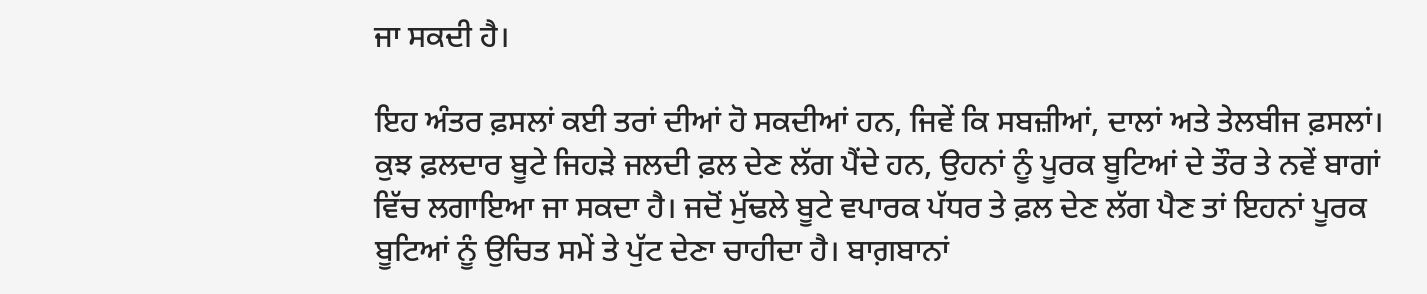ਜਾ ਸਕਦੀ ਹੈ।

ਇਹ ਅੰਤਰ ਫ਼ਸਲਾਂ ਕਈ ਤਰਾਂ ਦੀਆਂ ਹੋ ਸਕਦੀਆਂ ਹਨ, ਜਿਵੇਂ ਕਿ ਸਬਜ਼ੀਆਂ, ਦਾਲਾਂ ਅਤੇ ਤੇਲਬੀਜ ਫ਼ਸਲਾਂ। ਕੁਝ ਫ਼ਲਦਾਰ ਬੂਟੇ ਜਿਹੜੇ ਜਲਦੀ ਫ਼ਲ ਦੇਣ ਲੱਗ ਪੈਂਦੇ ਹਨ, ਉਹਨਾਂ ਨੂੰ ਪੂਰਕ ਬੂਟਿਆਂ ਦੇ ਤੌਰ ਤੇ ਨਵੇਂ ਬਾਗਾਂ ਵਿੱਚ ਲਗਾਇਆ ਜਾ ਸਕਦਾ ਹੈ। ਜਦੋਂ ਮੁੱਢਲੇ ਬੂਟੇ ਵਪਾਰਕ ਪੱਧਰ ਤੇ ਫ਼ਲ ਦੇਣ ਲੱਗ ਪੈਣ ਤਾਂ ਇਹਨਾਂ ਪੂਰਕ ਬੂਟਿਆਂ ਨੂੰ ਉਚਿਤ ਸਮੇਂ ਤੇ ਪੁੱਟ ਦੇਣਾ ਚਾਹੀਦਾ ਹੈ। ਬਾਗ਼ਬਾਨਾਂ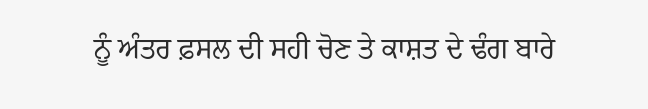ਨੂੰ ਅੰਤਰ ਫ਼ਸਲ ਦੀ ਸਹੀ ਚੋਣ ਤੇ ਕਾਸ਼ਤ ਦੇ ਢੰਗ ਬਾਰੇ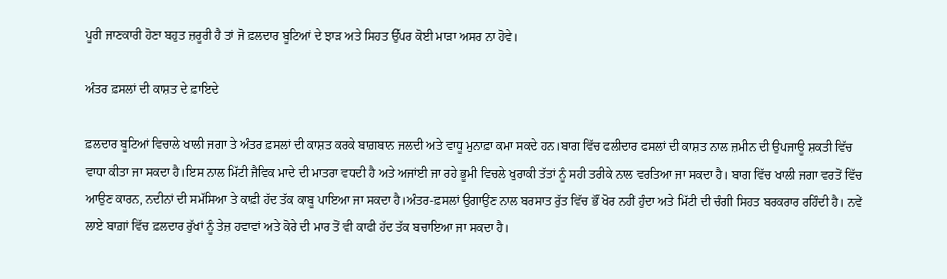ਪੂਰੀ ਜਾਣਕਾਰੀ ਹੋਣਾ ਬਹੁਤ ਜ਼ਰੂਰੀ ਹੈ ਤਾਂ ਜੋ ਫ਼ਲਦਾਰ ਬੂਟਿਆਂ ਦੇ ਝਾੜ ਅਤੇ ਸਿਹਤ ਉੱਪਰ ਕੋਈ ਮਾੜਾ ਅਸਰ ਨਾ ਹੋਵੇ।

ਅੰਤਰ ਫ਼ਸਲਾਂ ਦੀ ਕਾਸ਼ਤ ਦੇ ਫ਼ਾਇਦੇ

ਫ਼ਲਦਾਰ ਬੂਟਿਆਂ ਵਿਚਾਲੇ ਖਾਲੀ ਜਗਾ ਤੇ ਅੰਤਰ ਫ਼ਸਲਾਂ ਦੀ ਕਾਸ਼ਤ ਕਰਕੇ ਬਾਗ਼ਬਾਨ ਜਲਦੀ ਅਤੇ ਵਾਧੂ ਮੁਨਾਫ਼ਾ ਕਮਾ ਸਕਦੇ ਹਨ।ਬਾਗ ਵਿੱਚ ਫਲੀਦਾਰ ਫਸਲਾਂ ਦੀ ਕਾਸ਼ਤ ਨਾਲ ਜ਼ਮੀਨ ਦੀ ਉਪਜਾਊ ਸ਼ਕਤੀ ਵਿੱਚ ਵਾਧਾ ਕੀਤਾ ਜਾ ਸਕਦਾ ਹੈ।ਇਸ ਨਾਲ ਮਿੱਟੀ ਜੈਵਿਕ ਮਾਦੇ ਦੀ ਮਾਤਰਾ ਵਧਦੀ ਹੈ ਅਤੇ ਅਜਾਂਈ ਜਾ ਰਹੇ ਭੂਮੀ ਵਿਚਲੇ ਖੁਰਾਕੀ ਤੱਤਾਂ ਨੂੰ ਸਹੀ ਤਰੀਕੇ ਨਾਲ ਵਰਤਿਆ ਜਾ ਸਕਦਾ ਹੈ। ਬਾਗ ਵਿੱਚ ਖਾਲੀ ਜਗਾ ਵਰਤੋਂ ਵਿੱਚ ਆਉਣ ਕਾਰਨ, ਨਦੀਨਾਂ ਦੀ ਸਮੱਸਿਆ ਤੇ ਕਾਫ਼ੀ ਹੱਦ ਤੱਕ ਕਾਬੂ ਪਾਇਆ ਜਾ ਸਕਦਾ ਹੈ।ਅੰਤਰ-ਫ਼ਸਲਾਂ ਉਗਾਉਂਣ ਨਾਲ ਬਰਸਾਤ ਰੁੱਤ ਵਿੱਚ ਭੌਂ ਖੋਰ ਨਹੀਂ ਹੁੰਦਾ ਅਤੇ ਮਿੱਟੀ ਦੀ ਚੰਗੀ ਸਿਹਤ ਬਰਕਰਾਰ ਰਹਿੰਦੀ ਹੈ। ਨਵੇਂ ਲਾਏ ਬਾਗ਼ਾਂ ਵਿੱਚ ਫ਼ਲਦਾਰ ਰੁੱਖਾਂ ਨੂੰ ਤੇਜ਼ ਹਵਾਵਾਂ ਅਤੇ ਕੋਰੇ ਦੀ ਮਾਰ ਤੋਂ ਵੀ ਕਾਫੀ ਹੱਦ ਤੱਕ ਬਚਾਇਆ ਜਾ ਸਕਦਾ ਹੈ।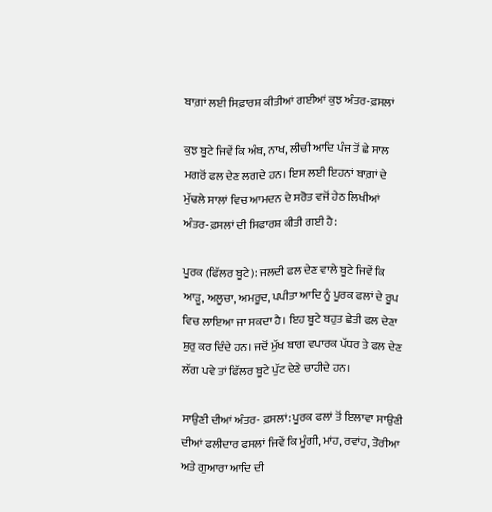ਬਾਗ਼ਾਂ ਲਈ ਸਿਫ਼ਾਰਸ਼ ਕੀਤੀਆਂ ਗਈਆਂ ਕੁਝ ਅੰਤਰ-ਫ਼ਸਲਾਂ

ਕੁਝ ਬੂਟੇ ਜਿਵੇਂ ਕਿ ਅੰਬ, ਨਾਖ, ਲੀਚੀ ਆਦਿ ਪੰਜ ਤੋਂ ਛੇ ਸਾਲ ਮਗਰੋਂ ਫਲ ਦੇਣ ਲਗਦੇ ਹਨ। ਇਸ ਲਈ ਇਹਨਾਂ ਬਾਗ਼ਾਂ ਦੇ ਮੁੱਢਲੇ ਸਾਲਾਂ ਵਿਚ ਆਮਦਨ ਦੇ ਸਰੋਤ ਵਜੋਂ ਹੇਠ ਲਿਖੀਆਂ ਅੰਤਰ-ਫ਼ਸਲਾਂ ਦੀ ਸਿਫਾਰਸ਼ ਕੀਤੀ ਗਈ ਹੈ:

ਪੂਰਕ (ਫਿੱਲਰ ਬੂਟੇ): ਜਲਦੀ ਫਲ ਦੇਣ ਵਾਲੇ ਬੂਟੇ ਜਿਵੇਂ ਕਿ ਆੜੂ, ਅਲੂਚਾ, ਅਮਰੂਦ, ਪਪੀਤਾ ਆਦਿ ਨੂੰ ਪੂਰਕ ਫਲਾਂ ਦੇ ਰੂਪ ਵਿਚ ਲਾਇਆ ਜਾ ਸਕਦਾ ਹੈ। ਇਹ ਬੂਟੇ ਬਹੁਤ ਛੇਤੀ ਫਲ ਦੇਣਾ ਸ਼ੁਰੁ ਕਰ ਦਿੰਦੇ ਹਨ। ਜਦੋਂ ਮੁੱਖ ਬਾਗ ਵਪਾਰਕ ਪੱਧਰ ਤੇ ਫਲ ਦੇਣ ਲੱਗ ਪਵੇ ਤਾਂ ਫਿੱਲਰ ਬੂਟੇ ਪੁੱਟ ਦੇਣੇ ਚਾਹੀਦੇ ਹਨ।

ਸਾਉਣੀ ਦੀਆਂ ਅੰਤਰ- ਫ਼ਸਲਾਂ: ਪੂਰਕ ਫਲਾਂ ਤੋਂ ਇਲਾਵਾ ਸਾਉਣੀ ਦੀਆਂ ਫਲੀਦਾਰ ਫਸਲਾਂ ਜਿਵੇਂ ਕਿ ਮੂੰਗੀ, ਮਾਂਹ, ਰਵਾਂਹ, ਤੋਰੀਆ ਅਤੇ ਗੁਆਰਾ ਆਦਿ ਦੀ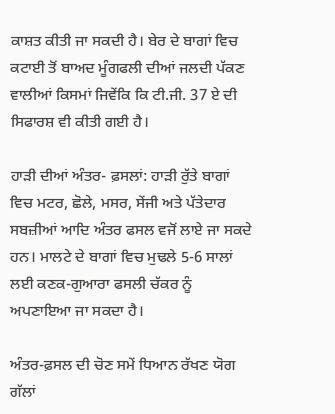ਕਾਸ਼ਤ ਕੀਤੀ ਜਾ ਸਕਦੀ ਹੈ। ਬੇਰ ਦੇ ਬਾਗਾਂ ਵਿਚ ਕਟਾਈ ਤੋਂ ਬਾਅਦ ਮੂੰਗਫਲੀ ਦੀਆਂ ਜਲਦੀ ਪੱਕਣ ਵਾਲੀਆਂ ਕਿਸਮਾਂ ਜਿਵੇਂਕਿ ਕਿ ਟੀ.ਜੀ. 37 ਏ ਦੀ ਸਿਫਾਰਸ਼ ਵੀ ਕੀਤੀ ਗਈ ਹੈ।

ਹਾੜੀ ਦੀਆਂ ਅੰਤਰ- ਫ਼ਸਲਾਂ: ਹਾੜੀ ਰੁੱਤੇ ਬਾਗਾਂ ਵਿਚ ਮਟਰ, ਛੋਲੇ, ਮਸਰ, ਸੇਂਜੀ ਅਤੇ ਪੱਤੇਦਾਰ ਸਬਜ਼ੀਆਂ ਆਦਿ ਅੰਤਰ ਫਸਲ ਵਜੋਂ ਲਾਏ ਜਾ ਸਕਦੇ ਹਨ। ਮਾਲਟੇ ਦੇ ਬਾਗਾਂ ਵਿਚ ਮੁਢਲੇ 5-6 ਸਾਲਾਂ ਲਈ ਕਣਕ-ਗੁਆਰਾ ਫਸਲੀ ਚੱਕਰ ਨੂੰ ਅਪਣਾਇਆ ਜਾ ਸਕਦਾ ਹੈ।

ਅੰਤਰ-ਫ਼ਸਲ ਦੀ ਚੋਣ ਸਮੇਂ ਧਿਆਨ ਰੱਖਣ ਯੋਗ ਗੱਲਾਂ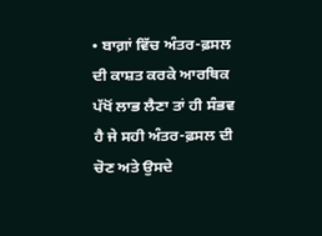• ਬਾਗ਼ਾਂ ਵਿੱਚ ਅੰਤਰ-ਫ਼ਸਲ ਦੀ ਕਾਸ਼ਤ ਕਰਕੇ ਆਰਥਿਕ ਪੱਖੋਂ ਲਾਭ ਲੈਣਾ ਤਾਂ ਹੀ ਸੰਭਵ ਹੈ ਜੇ ਸਹੀ ਅੰਤਰ-ਫ਼ਸਲ ਦੀ ਚੋਣ ਅਤੇ ਉਸਦੇ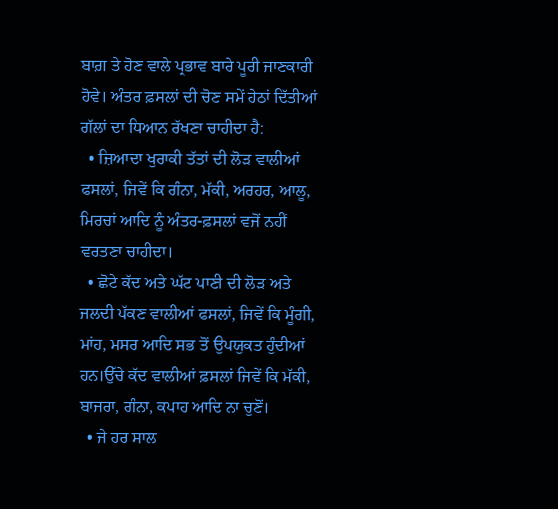ਬਾਗ਼ ਤੇ ਹੋਣ ਵਾਲੇ ਪ੍ਰਭਾਵ ਬਾਰੇ ਪੂਰੀ ਜਾਣਕਾਰੀ ਹੋਵੇ। ਅੰਤਰ ਫ਼ਸਲਾਂ ਦੀ ਚੋਣ ਸਮੇਂ ਹੇਠਾਂ ਦਿੱਤੀਆਂ ਗੱਲਾਂ ਦਾ ਧਿਆਨ ਰੱਖਣਾ ਚਾਹੀਦਾ ਹੈ:
  • ਜ਼ਿਆਦਾ ਖੁਰਾਕੀ ਤੱਤਾਂ ਦੀ ਲੋੜ ਵਾਲੀਆਂ ਫਸਲਾਂ, ਜਿਵੇਂ ਕਿ ਗੰਨਾ, ਮੱਕੀ, ਅਰਹਰ, ਆਲੂ, ਮਿਰਚਾਂ ਆਦਿ ਨੂੰ ਅੰਤਰ-ਫ਼ਸਲਾਂ ਵਜੋਂ ਨਹੀਂ ਵਰਤਣਾ ਚਾਹੀਦਾ।
  • ਛੋਟੇ ਕੱਦ ਅਤੇ ਘੱਟ ਪਾਣੀ ਦੀ ਲੋੜ ਅਤੇ ਜਲਦੀ ਪੱਕਣ ਵਾਲੀਆਂ ਫਸਲਾਂ, ਜਿਵੇਂ ਕਿ ਮੂੰਗੀ, ਮਾਂਹ, ਮਸਰ ਆਦਿ ਸਭ ਤੋਂ ਉਪਯੁਕਤ ਹੁੰਦੀਆਂ ਹਨ।ਉੱਚੇ ਕੱਦ ਵਾਲੀਆਂ ਫ਼ਸਲਾਂ ਜਿਵੇਂ ਕਿ ਮੱਕੀ, ਬਾਜਰਾ, ਗੰਨਾ, ਕਪਾਹ ਆਦਿ ਨਾ ਚੁਣੋਂ।
  • ਜੇ ਹਰ ਸਾਲ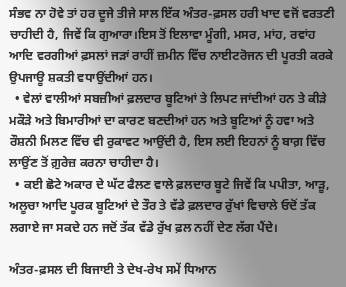ਸੰਭਵ ਨਾ ਹੋਵੇ ਤਾਂ ਹਰ ਦੂਜੇ ਤੀਜੇ ਸਾਲ ਇੱਕ ਅੰਤਰ-ਫ਼ਸਲ ਹਰੀ ਖਾਦ ਵਜੋਂ ਵਰਤਣੀ ਚਾਹੀਦੀ ਹੈ, ਜਿਵੇਂ ਕਿ ਗੁਆਰਾ।ਇਸ ਤੋਂ ਇਲਾਵਾ ਮੂੰਗੀ, ਮਸਰ, ਮਾਂਹ, ਰਵਾਂਹ ਆਦਿ ਵਰਗੀਆਂ ਫ਼ਸਲਾਂ ਜੜਾਂ ਰਾਹੀਂ ਜ਼ਮੀਨ ਵਿੱਚ ਨਾਈਟਰੋਜਨ ਦੀ ਪੂਰਤੀ ਕਰਕੇ ਉਪਜਾਊ ਸ਼ਕਤੀ ਵਧਾਉਂਦੀਆਂ ਹਨ।
  • ਵੇਲਾਂ ਵਾਲੀਆਂ ਸਬਜ਼ੀਆਂ ਫ਼ਲਦਾਰ ਬੂਟਿਆਂ ਤੇ ਲਿਪਟ ਜਾਂਦੀਆਂ ਹਨ ਤੇ ਕੀੜੇ ਮਕੌੜੇ ਅਤੇ ਬਿਮਾਰੀਆਂ ਦਾ ਕਾਰਣ ਬਣਦੀਆਂ ਹਨ ਅਤੇ ਬੂਟਿਆਂ ਨੂੰ ਹਵਾ ਅਤੇ ਰੌਸ਼ਨੀ ਮਿਲਣ ਵਿੱਚ ਵੀ ਰੁਕਾਵਟ ਆਉਂਦੀ ਹੈ, ਇਸ ਲਈ ਇਹਨਾਂ ਨੂੰ ਬਾਗ਼ ਵਿੱਚ ਲਾਉਂਣ ਤੋਂ ਗ਼ੁਰੇਜ਼ ਕਰਨਾ ਚਾਹੀਦਾ ਹੈ।
  • ਕਈ ਛੋਟੇ ਅਕਾਰ ਦੇ ਘੱਟ ਫੈਲਣ ਵਾਲੇ ਫ਼ਲਦਾਰ ਬੂਟੇ ਜਿਵੇਂ ਕਿ ਪਪੀਤਾ, ਆੜੂ, ਅਲੂਚਾ ਆਦਿ ਪੂਰਕ ਬੂਟਿਆਂ ਦੇ ਤੌਰ ਤੇ ਵੱਡੇ ਫ਼ਲਦਾਰ ਰੁੱਖਾਂ ਵਿਚਾਲੇ ਓਦੋਂ ਤੱਕ ਲਗਾਏ ਜਾ ਸਕਦੇ ਹਨ ਜਦੋਂ ਤੱਕ ਵੱਡੇ ਰੁੱਖ ਫ਼ਲ ਨਹੀਂ ਦੇਣ ਲੱਗ ਪੈਂਦੇ।

ਅੰਤਰ-ਫ਼ਸਲ ਦੀ ਬਿਜਾਈ ਤੇ ਦੇਖ-ਰੇਖ ਸਮੇਂ ਧਿਆਨ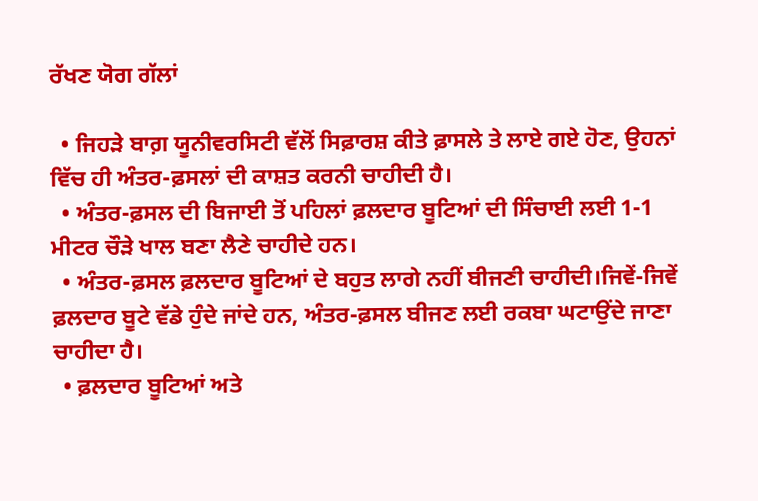ਰੱਖਣ ਯੋਗ ਗੱਲਾਂ

  • ਜਿਹੜੇ ਬਾਗ਼ ਯੂਨੀਵਰਸਿਟੀ ਵੱਲੋਂ ਸਿਫ਼ਾਰਸ਼ ਕੀਤੇ ਫ਼ਾਸਲੇ ਤੇ ਲਾਏ ਗਏ ਹੋਣ, ਉਹਨਾਂ ਵਿੱਚ ਹੀ ਅੰਤਰ-ਫ਼ਸਲਾਂ ਦੀ ਕਾਸ਼ਤ ਕਰਨੀ ਚਾਹੀਦੀ ਹੈ।
  • ਅੰਤਰ-ਫ਼ਸਲ ਦੀ ਬਿਜਾਈ ਤੋਂ ਪਹਿਲਾਂ ਫ਼ਲਦਾਰ ਬੂਟਿਆਂ ਦੀ ਸਿੰਚਾਈ ਲਈ 1-1 ਮੀਟਰ ਚੌੜੇ ਖਾਲ ਬਣਾ ਲੈਣੇ ਚਾਹੀਦੇ ਹਨ।
  • ਅੰਤਰ-ਫ਼ਸਲ ਫ਼ਲਦਾਰ ਬੂਟਿਆਂ ਦੇ ਬਹੁਤ ਲਾਗੇ ਨਹੀਂ ਬੀਜਣੀ ਚਾਹੀਦੀ।ਜਿਵੇਂ-ਜਿਵੇਂ ਫ਼ਲਦਾਰ ਬੂਟੇ ਵੱਡੇ ਹੁੰਦੇ ਜਾਂਦੇ ਹਨ, ਅੰਤਰ-ਫ਼ਸਲ ਬੀਜਣ ਲਈ ਰਕਬਾ ਘਟਾਉਂਦੇ ਜਾਣਾ ਚਾਹੀਦਾ ਹੈ।
  • ਫ਼ਲਦਾਰ ਬੂਟਿਆਂ ਅਤੇ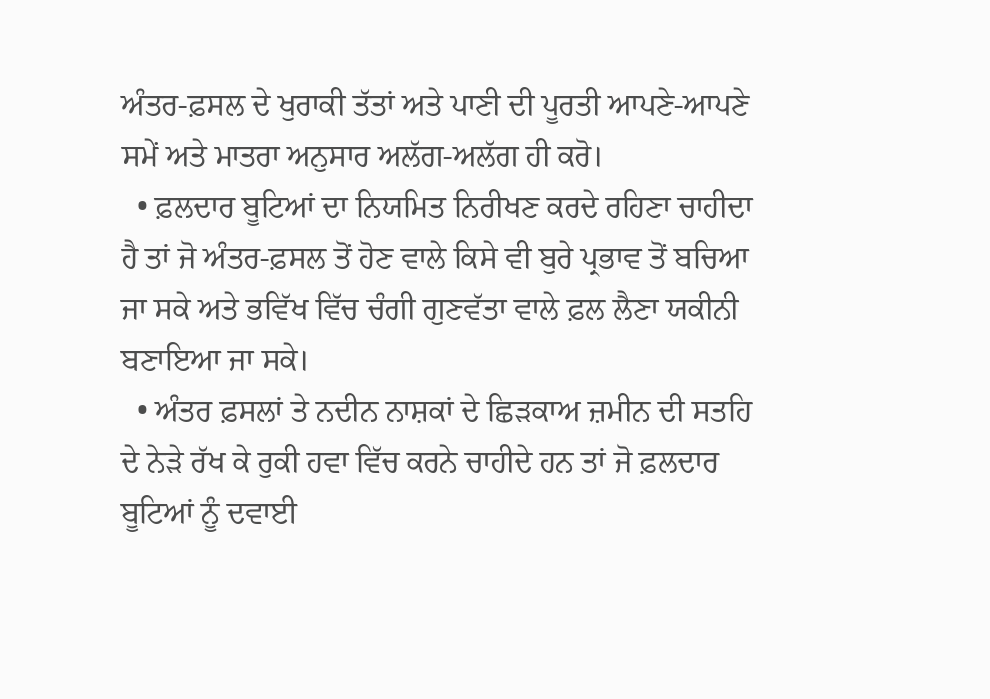ਅੰਤਰ-ਫ਼ਸਲ ਦੇ ਖੁਰਾਕੀ ਤੱਤਾਂ ਅਤੇ ਪਾਣੀ ਦੀ ਪੂਰਤੀ ਆਪਣੇ-ਆਪਣੇ ਸਮੇਂ ਅਤੇ ਮਾਤਰਾ ਅਨੁਸਾਰ ਅਲੱਗ-ਅਲੱਗ ਹੀ ਕਰੋ।
  • ਫ਼ਲਦਾਰ ਬੂਟਿਆਂ ਦਾ ਨਿਯਮਿਤ ਨਿਰੀਖਣ ਕਰਦੇ ਰਹਿਣਾ ਚਾਹੀਦਾ ਹੈ ਤਾਂ ਜੋ ਅੰਤਰ-ਫ਼ਸਲ ਤੋਂ ਹੋਣ ਵਾਲੇ ਕਿਸੇ ਵੀ ਬੁਰੇ ਪ੍ਰਭਾਵ ਤੋਂ ਬਚਿਆ ਜਾ ਸਕੇ ਅਤੇ ਭਵਿੱਖ ਵਿੱਚ ਚੰਗੀ ਗੁਣਵੱਤਾ ਵਾਲੇ ਫ਼ਲ ਲੈਣਾ ਯਕੀਨੀ ਬਣਾਇਆ ਜਾ ਸਕੇ।
  • ਅੰਤਰ ਫ਼ਸਲਾਂ ਤੇ ਨਦੀਨ ਨਾਸ਼ਕਾਂ ਦੇ ਛਿੜਕਾਅ ਜ਼ਮੀਨ ਦੀ ਸਤਹਿ ਦੇ ਨੇੜੇ ਰੱਖ ਕੇ ਰੁਕੀ ਹਵਾ ਵਿੱਚ ਕਰਨੇ ਚਾਹੀਦੇ ਹਨ ਤਾਂ ਜੋ ਫ਼ਲਦਾਰ ਬੂਟਿਆਂ ਨੂੰ ਦਵਾਈ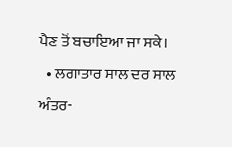ਪੈਣ ਤੋਂ ਬਚਾਇਆ ਜਾ ਸਕੇ।
  • ਲਗਾਤਾਰ ਸਾਲ ਦਰ ਸਾਲ ਅੰਤਰ-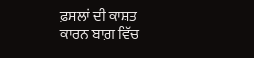ਫ਼ਸਲਾਂ ਦੀ ਕਾਸ਼ਤ ਕਾਰਨ ਬਾਗ਼ ਵਿੱਚ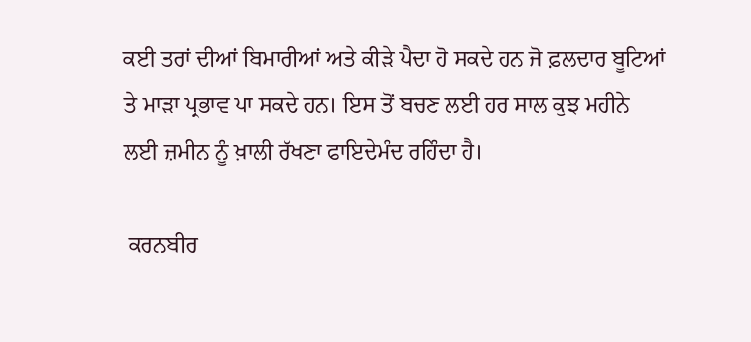ਕਈ ਤਰਾਂ ਦੀਆਂ ਬਿਮਾਰੀਆਂ ਅਤੇ ਕੀੜੇ ਪੈਦਾ ਹੋ ਸਕਦੇ ਹਨ ਜੋ ਫ਼ਲਦਾਰ ਬੂਟਿਆਂ ਤੇ ਮਾੜਾ ਪ੍ਰਭਾਵ ਪਾ ਸਕਦੇ ਹਨ। ਇਸ ਤੋਂ ਬਚਣ ਲਈ ਹਰ ਸਾਲ ਕੁਝ ਮਹੀਨੇ ਲਈ ਜ਼ਮੀਨ ਨੂੰ ਖ਼ਾਲੀ ਰੱਖਣਾ ਫਾਇਦੇਮੰਦ ਰਹਿੰਦਾ ਹੈ।

 ਕਰਨਬੀਰ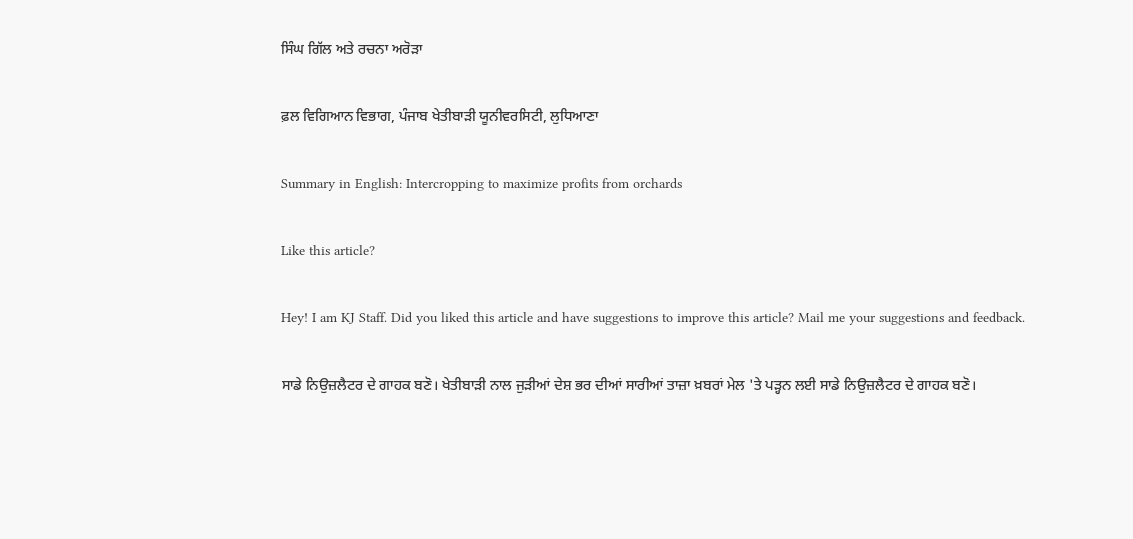ਸਿੰਘ ਗਿੱਲ ਅਤੇ ਰਚਨਾ ਅਰੋੜਾ

ਫ਼ਲ ਵਿਗਿਆਨ ਵਿਭਾਗ, ਪੰਜਾਬ ਖੇਤੀਬਾੜੀ ਯੂਨੀਵਰਸਿਟੀ, ਲੁਧਿਆਣਾ

Summary in English: Intercropping to maximize profits from orchards

Like this article?

Hey! I am KJ Staff. Did you liked this article and have suggestions to improve this article? Mail me your suggestions and feedback.

ਸਾਡੇ ਨਿਉਜ਼ਲੈਟਰ ਦੇ ਗਾਹਕ ਬਣੋ। ਖੇਤੀਬਾੜੀ ਨਾਲ ਜੁੜੀਆਂ ਦੇਸ਼ ਭਰ ਦੀਆਂ ਸਾਰੀਆਂ ਤਾਜ਼ਾ ਖ਼ਬਰਾਂ ਮੇਲ 'ਤੇ ਪੜ੍ਹਨ ਲਈ ਸਾਡੇ ਨਿਉਜ਼ਲੈਟਰ ਦੇ ਗਾਹਕ ਬਣੋ।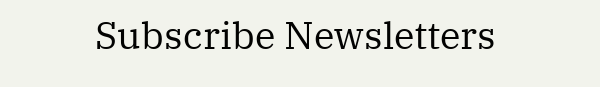Subscribe Newsletters